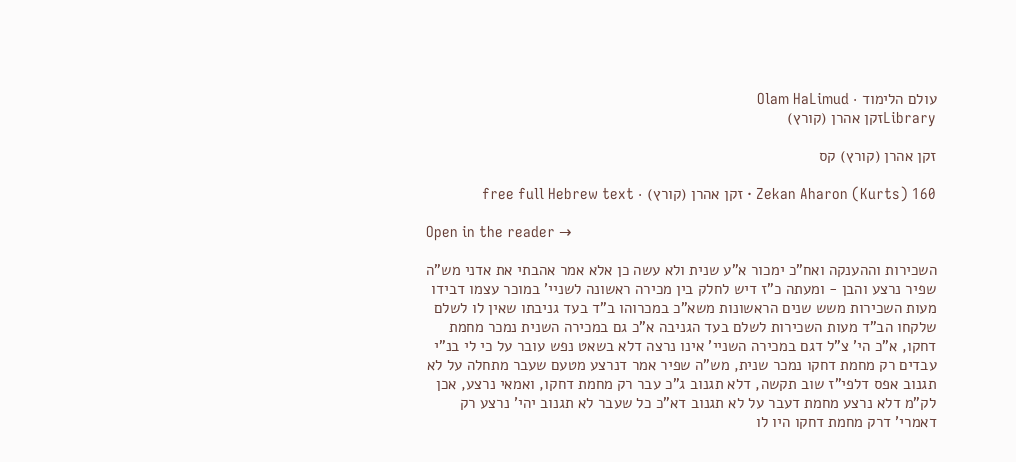עולם הלימוד · Olam HaLimud
Libraryזקן אהרן (קורץ)

זקן אהרן (קורץ) קס

Zekan Aharon (Kurts) 160 · זקן אהרן (קורץ) · free full Hebrew text

Open in the reader →

השכירות וההענקה ואח"כ ימכור א"ע שנית ולא עשה כן אלא אמר אהבתי את אדני מש"ה שפיר נרצע והבן - ומעתה כ"ז דיש לחלק בין מכירה ראשונה לשניי' במוכר עצמו דבידו מעות השכירות משש שנים הראשונות משא"כ במכרוהו ב"ד בעד גניבתו שאין לו לשלם שלקחו הב"ד מעות השכירות לשלם בעד הגניבה א"כ גם במכירה השנית נמכר מחמת דחקו, א"כ הי' צ"ל דגם במכירה השניי' אינו נרצה דלא בשאט נפש עובר על כי לי בנ"י עבדים רק מחמת דחקו נמכר שנית, מש"ה שפיר אמר דנרצע מטעם שעבר מתחלה על לא תגנוב אפס דלפי"ז שוב תקשה, דלא תגנוב ג"כ עבר רק מחמת דחקו, ואמאי נרצע, אכן לק"מ דלא נרצע מחמת דעבר על לא תגנוב דא"כ כל שעבר לא תגנוב יהי' נרצע רק דאמרי' דרק מחמת דחקו היו לו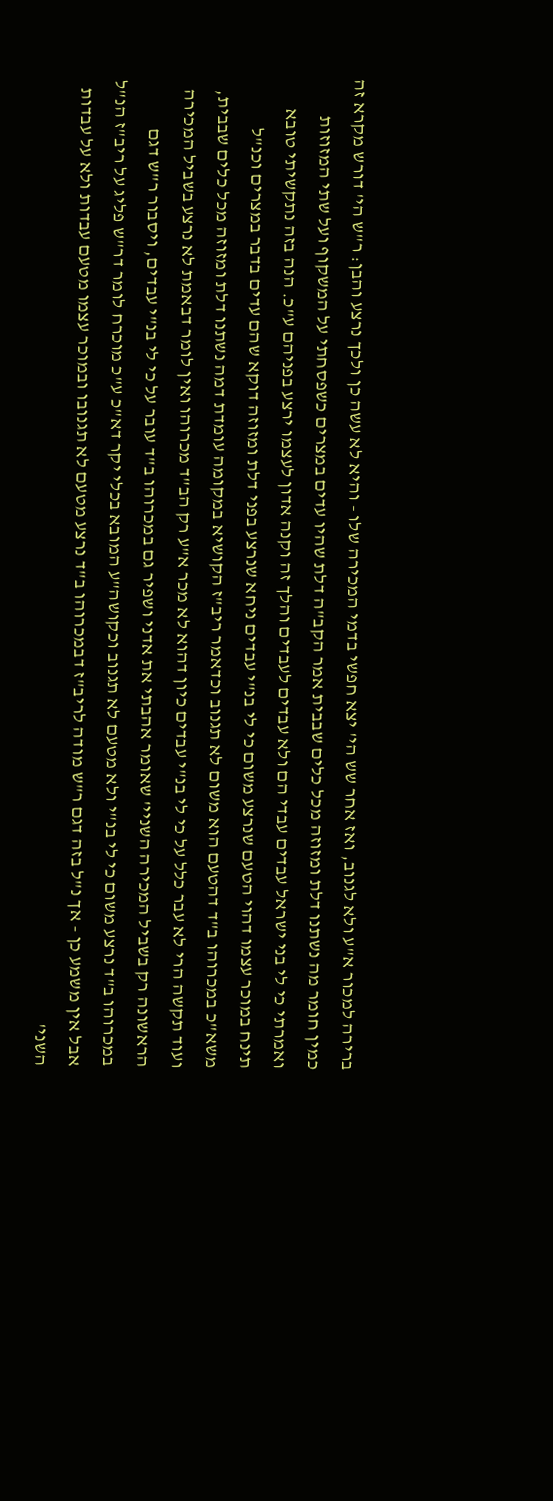ברירה למכור א"ע ולא לגנוב, ואז אחר שש הי' יצא חפשי בדמי המכירה שלו - והיא לא עשה כן ולכך נרצע והבן: ר"ש הי' דורש מקרא זה כמין חומר מה נשתנו דלת ומזוזה מכל כלים שבבית אמר הקב"ה דלת שהיו עדים במצרים כשפסחתי על המשקוף ועל שתי המזוזות ואמרתי כי לי בני ישראל עבדים עבדי הם ולא עבדים לעבדים והלך זה וקנה אדון לעצמו ירצע בפניהם ע"כ. הנה בזה נתקשיתי טובא תינח במוכר עצמו דהוי הטעם שנרצע משום כי לי בנ"י עבדים ניחא שנרצע בפני דלת ומזוזה דוקא שהם עדים בדבר במצרים וכנ"ל משא"כ במכרוהו ב"ד דהטעם הוא משום לא תגנוב וכדאמר ריב"ז הקושיא במקומה עומדת דמה נשתנו דלת ומזוזה מכל כלים שבבית, ועוד תקשה הרי לא עבר כלל על כי לי בנ"י עבדים כיון דהוא לא מכר א"ע רק הב"ד מכרוהו ואין לומר דבאמת לא נרצע בשביל המכירה הראשונה רק בשביל המכירה השניי' שאומר אהבתי את אדני ושפיר גם במכרוהו ב"ד עובר על כי לי בנ"י עבדים, ויסבור ר"ש דגם במכרוהו ב"ד נרצע משום כי לי בנ"י ולא מטעם לא תגנוב וכקושה"ע המובא בכלי יקר דא"כ ע"כ מוכרח לומר דר"ש פליג על ריב"ז הנ"ל אבל אין משמע כן - אך נ"ל בזה דגם ר"ש מודה לריב"ז דבמכרוהו ב"ד נרצע מטעם לא תגנובו ובמוכר עצמו מטעם עבדות ולא על עבדות השני'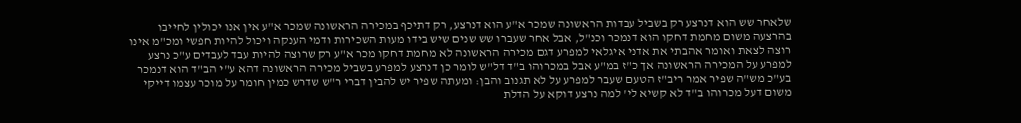שלאחר שש הוא דנרצע רק בשביל עבדות הראשונה שמכר א"ע הוא דנרצע, רק דתיכף במכירה הראשונה שמכר א"ע אין אנו יכולין לחייבו בהרצעה משום מחמת דחקו הוא דנמכר וכנ"ל, אבל אחר שעברו שש שנים שיש בידו מעות השכירות ודמי הענקה ויכול להיות חפשי ומכ"מ אינו רוצה לצאת ואומר אהבתי את אדני איגלאי למפרע דגם מכירה הראשונה לא מחמת דחקו מכר א"ע רק שרוצה להיות עבד לעבדים ע"כ נרצע למפרע על המכירה הראשונה אך כ"ז במ"ע אבל במכרוהו ב"ד דל"ש לומר כן דנרצע למפרע בשביל מכירה הראשונה דהא ע"י הב"ד הוא דנמכר בע"כ מש"ה שפיר אמר ריב"ז הטעם שעבר למפרע על לא תגנוב והבן: ומעתה שפיר יש להבין דברי ר"ש שדרש כמין חומר על מוכר עצמו דייקי משום דעל מכרוהו ב"ד לא קשיא לי' למה נרצע דוקא על הדלת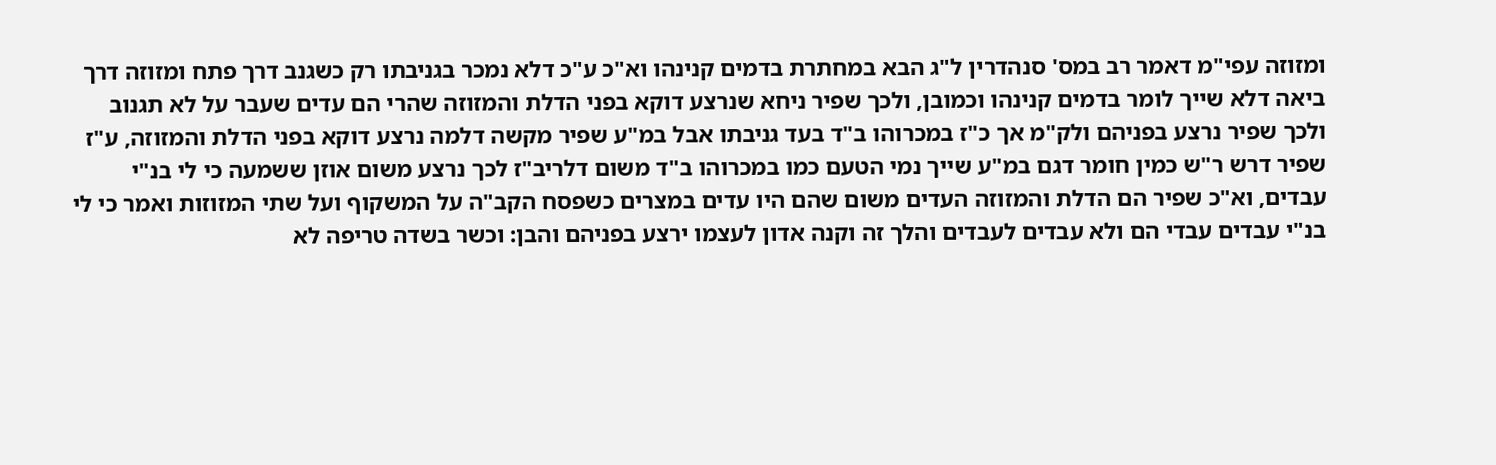ומזוזה עפי"מ דאמר רב במס' סנהדרין ל"ג הבא במחתרת בדמים קנינהו וא"כ ע"כ דלא נמכר בגניבתו רק כשגנב דרך פתח ומזוזה דרך ביאה דלא שייך לומר בדמים קנינהו וכמובן, ולכך שפיר ניחא שנרצע דוקא בפני הדלת והמזוזה שהרי הם עדים שעבר על לא תגנוב ולכך שפיר נרצע בפניהם ולק"מ אך כ"ז במכרוהו ב"ד בעד גניבתו אבל במ"ע שפיר מקשה דלמה נרצע דוקא בפני הדלת והמזוזה, ע"ז שפיר דרש ר"ש כמין חומר דגם במ"ע שייך נמי הטעם כמו במכרוהו ב"ד משום דלריב"ז לכך נרצע משום אוזן ששמעה כי לי בנ"י עבדים, וא"כ שפיר הם הדלת והמזוזה העדים משום שהם היו עדים במצרים כשפסח הקב"ה על המשקוף ועל שתי המזוזות ואמר כי לי בנ"י עבדים עבדי הם ולא עבדים לעבדים והלך זה וקנה אדון לעצמו ירצע בפניהם והבן: וכשר בשדה טריפה לא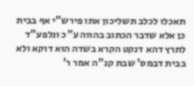תאכלו לכלב תשליכון אתו פירש"י אף בבית כן אלא שדבר הכתוב בהווה ע"כ ונלפע"ד לתרץ דהא דנקט הקרא בשדה הוא דוקא ולא בבית דבמס' שבת קנ"ה אמר ר'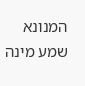המנונא שמע מינה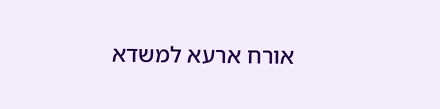אורח ארעא למשדא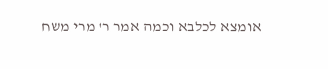אומצא לכלבא וכמה אמר ר' מרי משח